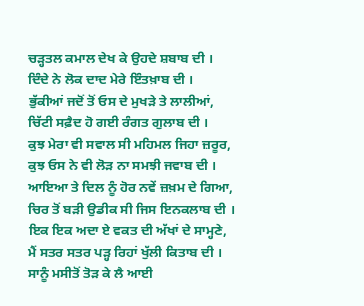ਚੜ੍ਹਤਲ ਕਮਾਲ ਦੇਖ ਕੇ ਉਹਦੇ ਸ਼ਬਾਬ ਦੀ ।
ਦਿੰਦੇ ਨੇ ਲੋਕ ਦਾਦ ਮੇਰੇ ਇੰਤਖ਼ਾਬ ਦੀ ।
ਭੁੱਕੀਆਂ ਜਦੋਂ ਤੋਂ ਓਸ ਦੇ ਮੁਖੜੇ ਤੇ ਲਾਲੀਆਂ,
ਚਿੱਟੀ ਸਫ਼ੈਦ ਹੋ ਗਈ ਰੰਗਤ ਗੁਲਾਬ ਦੀ ।
ਕੁਝ ਮੇਰਾ ਵੀ ਸਵਾਲ ਸੀ ਮਹਿਮਲ ਜਿਹਾ ਜ਼ਰੂਰ,
ਕੁਝ ਓਸ ਨੇ ਵੀ ਲੋੜ ਨਾ ਸਮਝੀ ਜਵਾਬ ਦੀ ।
ਆਇਆ ਤੇ ਦਿਲ ਨੂੰ ਹੋਰ ਨਵੇਂ ਜ਼ਖ਼ਮ ਦੇ ਗਿਆ,
ਚਿਰ ਤੋਂ ਬੜੀ ਉਡੀਕ ਸੀ ਜਿਸ ਇਨਕਲਾਬ ਦੀ ।
ਇਕ ਇਕ ਅਦਾ ਏ ਵਕਤ ਦੀ ਅੱਖਾਂ ਦੇ ਸਾਮ੍ਹਣੇ,
ਮੈਂ ਸਤਰ ਸਤਰ ਪੜ੍ਹ ਰਿਹਾਂ ਖੁੱਲੀ ਕਿਤਾਬ ਦੀ ।
ਸਾਨੂੰ ਮਸੀਤੋਂ ਤੋੜ ਕੇ ਲੈ ਆਈ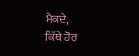ਮੈਕਦੇ,
ਕਿੱਥੇ ਹੋਰ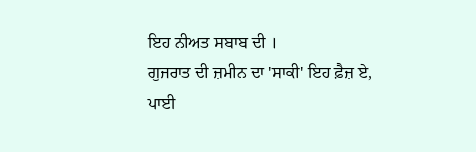ਇਹ ਨੀਅਤ ਸਬਾਬ ਦੀ ।
ਗੁਜਰਾਤ ਦੀ ਜ਼ਮੀਨ ਦਾ 'ਸਾਕੀ' ਇਹ ਫ਼ੈਜ਼ ਏ,
ਪਾਈ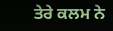ਤੇਰੇ ਕਲਮ ਨੇ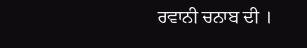ਰਵਾਨੀ ਚਨਾਬ ਦੀ ।